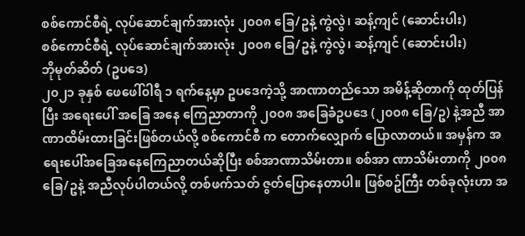စစ်ကောင်စီရဲ့ လုပ်ဆောင်ချက်အားလုံး ၂၀၀၈ ခြေ/ဥနဲ့ ကွဲလွဲ၊ ဆန့်ကျင် (ဆောင်းပါး)
စစ်ကောင်စီရဲ့ လုပ်ဆောင်ချက်အားလုံး ၂၀၀၈ ခြေ/ဥနဲ့ ကွဲလွဲ၊ ဆန့်ကျင် (ဆောင်းပါး)
ဘိုမုတ်ဆိတ် (ဥပဒေ)
၂၀၂၁ ခုနှစ် ဖေဖေါ်၀ါရီ ၁ ရက်နေ့မှာ ဥပဒေကဲ့သို့ အာဏာတည်သော အမိန့်ဆိုတာကို ထုတ်ပြန်ပြီး အရေးပေါ် အခြေ အနေ ကြေညာတာကို ၂၀၀၈ အခြေခံဥပဒေ (၂၀၀၈ ခြေ/ဥ) နဲ့အညီ အာဏာထိမ်းထားခြင်းဖြစ်တယ်လို့ စစ်ကောင်စီ က တောက်လျှောက် ပြောလာတယ်။ အမှန်က အရေးပေါ်အခြေအနေကြေညာတယ်ဆိုပြီး စစ်အာဏာသိမ်းတာ။ စစ်အာ ဏာသိမ်းတာကို ၂၀၀၈ ခြေ/ဥနဲ့ အညီလုပ်ပါတယ်လို့ တစ်ဖက်သတ် ဇွတ်ပြောနေတာပါ။ ဖြစ်စဥ်ကြီး တစ်ခုလုံးဟာ အ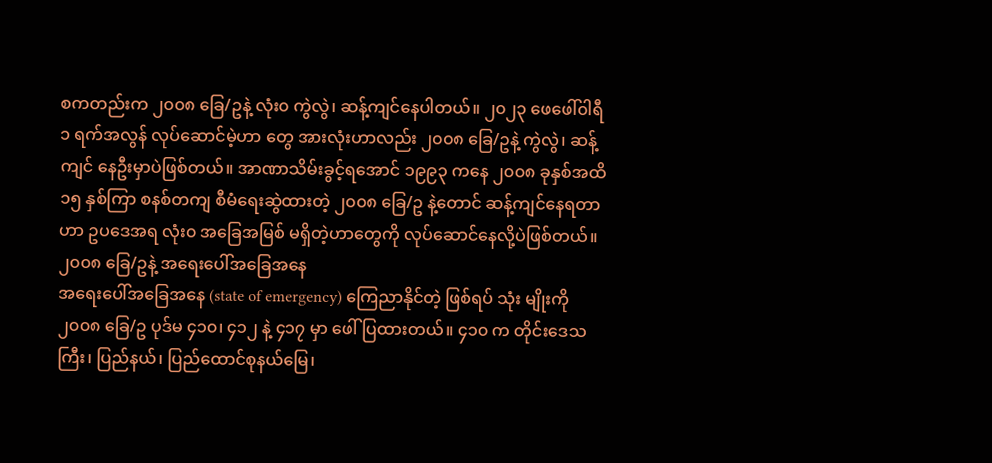စကတည်းက ၂၀၀၈ ခြေ/ဥနဲ့ လုံး၀ ကွဲလွဲ၊ ဆန့်ကျင်နေပါတယ်။ ၂၀၂၃ ဖေဖေါ်၀ါရီ ၁ ရက်အလွန် လုပ်ဆောင်မဲ့ဟာ တွေ အားလုံးဟာလည်း ၂၀၀၈ ခြေ/ဥနဲ့ ကွဲလွဲ၊ ဆန့်ကျင် နေဦးမှာပဲဖြစ်တယ်။ အာဏာသိမ်းခွင့်ရအောင် ၁၉၉၃ ကနေ ၂၀၀၈ ခုနှစ်အထိ ၁၅ နှစ်ကြာ စနစ်တကျ စီမံရေးဆွဲထားတဲ့ ၂၀၀၈ ခြေ/ဥ နဲ့တောင် ဆန့်ကျင်နေရတာဟာ ဥပဒေအရ လုံး၀ အခြေအမြစ် မရှိတဲ့ဟာတွေကို လုပ်ဆောင်နေလို့ပဲဖြစ်တယ်။
၂၀၀၈ ခြေ/ဥနဲ့ အရေးပေါ်အခြေအနေ
အရေးပေါ်အခြေအနေ (state of emergency) ကြေညာနိုင်တဲ့ ဖြစ်ရပ် သုံး မျိုးကို ၂၀၀၈ ခြေ/ဥ ပုဒ်မ ၄၁၀၊ ၄၁၂ နဲ့ ၄၁၇ မှာ ဖေါ်ပြထားတယ်။ ၄၁၀ က တိုင်းဒေသကြီး၊ ပြည်နယ်၊ ပြည်ထောင်စုနယ်မြေ၊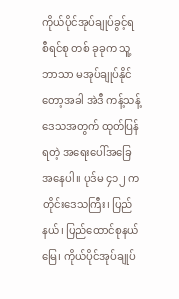ကိုယ်ပိုင်အုပ်ချုပ်ခွင့်ရ စီရင်စု တစ် ခုခုက သူ့ဘာသာ မအုပ်ချုပ်နိုင်တော့အခါ အဲဒီ ကန့်သန့်ဒေသအတွက် ထုတ်ပြန်ရတဲ့ အရေးပေါ်အခြေအနေပါ။ ပုဒ်မ ၄၁၂ က တိုင်းဒေသကြီး၊ ပြည်နယ်၊ ပြည်ထောင်စုနယ်မြေ၊ ကိုယ်ပိုင်အုပ်ချုပ်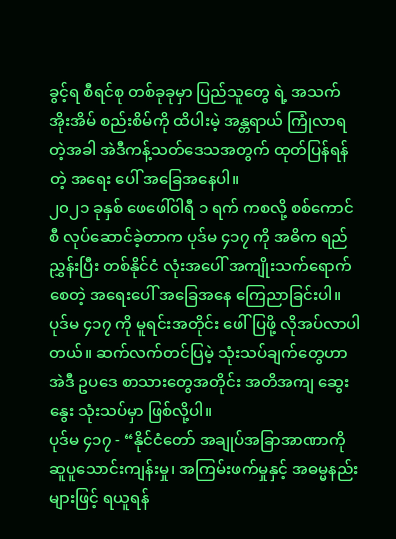ခွင့်ရ စီရင်စု တစ်ခုခုမှာ ပြည်သူတွေ ရဲ့ အသက်အိုးအိမ် စည်းစိမ်ကို ထိပါးမဲ့ အန္တရာယ် ကြုံလာရတဲ့အခါ အဲဒီကန့်သတ်ဒေသအတွက် ထုတ်ပြန်ရန်တဲ့ အရေး ပေါ် အခြေအနေပါ။
၂၀၂၁ ခုနှစ် ဖေဖေါ်၀ါရီ ၁ ရက် ကစလို့ စစ်ကောင်စီ လုပ်ဆောင်ခဲ့တာက ပုဒ်မ ၄၁၇ ကို အဓိက ရည်ညွှန်းပြီး တစ်နိုင်ငံ လုံးအပေါ် အကျိုးသက်ရောက်စေတဲ့ အရေးပေါ် အခြေအနေ ကြေညာခြင်းပါ။ ပုဒ်မ ၄၁၇ ကို မူရင်းအတိုင်း ဖေါ်ပြဖို့ လိုအပ်လာပါတယ်။ ဆက်လက်တင်ပြမဲ့ သုံးသပ်ချက်တွေဟာ အဲဒီ ဥပဒေ စာသားတွေအတိုင်း အတိအကျ ဆွေးနွေး သုံးသပ်မှာ ဖြစ်လို့ပါ။
ပုဒ်မ ၄၁၇ - “နိုင်ငံတော် အချုပ်အခြာအာဏာကို ဆူပူသောင်းကျန်းမှု၊ အကြမ်းဖက်မှုနှင့် အဓမ္မနည်းများဖြင့် ရယူရန်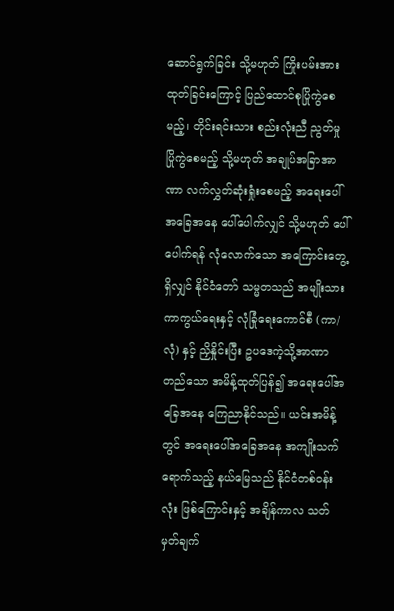ဆောင်ရွက်ခြင်း သို့မဟုတ် ကြိုးပမ်းအားထုတ်ခြင်းကြောင့် ပြည်ထောင်စုပြိုကွဲစေမည့်၊ တိုင်းရင်းသား စည်းလုံးညီ ညွတ်မှု ပြိုကွဲစေမည့် သို့မဟုတ် အချုပ်အခြာအာဏာ လက်လွှတ်ဆုံးရှုံးစေမည့် အရေးပေါ်အခြေအနေ ပေါ်ပေါက်လျှင် သို့မဟုတ် ပေါ်ပေါက်ရန် လုံလောက်သော အကြောင်းတွေ့ရှိလျှင် နိုင်ငံတော် သမ္မတသည် အမျိုးသားကာကွယ်ရေးနှင့် လုံခြုံရေးကောင်စီ (ကာ/လုံ) နှင့် ညှိနှိုင်းပြီး ဥပဒေကဲ့သို့အာဏာတည်သော အမိန့်ထုတ်ပြန်၍ အရေးပေါ်အခြေအနေ ကြေညာနိုင်သည်။ ယင်းအမိန့်တွင် အရေးပေါ်အခြေအနေ အကျိုးသက်ရောက်သည့် နယ်မြေသည် နိုင်ငံတစ်၀န်းလုံး ဖြစ်ကြောင်းနှင့် အချိန်ကာလ သတ်မှတ်ချက်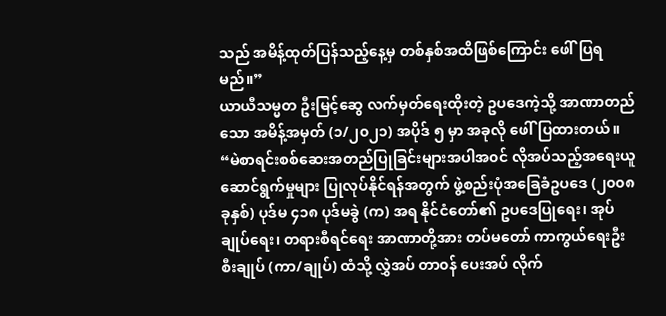သည် အမိန့်ထုတ်ပြန်သည့်နေ့မှ တစ်နှစ်အထိဖြစ်ကြောင်း ဖေါ်ပြရမည်။”
ယာယီသမ္မတ ဦးမြင့်ဆွေ လက်မှတ်ရေးထိုးတဲ့ ဥပဒေကဲ့သို့ အာဏာတည်သော အမိန့်အမှတ် (၁/၂၀၂၁) အပိုဒ် ၅ မှာ အခုလို ဖေါ်ပြထားတယ်။ “မဲစာရင်းစစ်ဆေးအတည်ပြုခြင်းများအပါအ၀င် လိုအပ်သည့်အရေးယူ ဆောင်ရွက်မှုများ ပြုလုပ်နိုင်ရန်အတွက် ဖွဲ့စည်းပုံအခြေခံဥပဒေ (၂၀၀၈ ခုနှစ်) ပုဒ်မ ၄၁၈ ပုဒ်မခွဲ (က) အရ နိုင်ငံတော်၏ ဥပဒေပြုရေး၊ အုပ်ချုပ်ရေး၊ တရားစီရင်ရေး အာဏာတို့အား တပ်မတော် ကာကွယ်ရေးဦးစီးချုပ် (ကာ/ချုပ်) ထံသို့ လွှဲအပ် တာ၀န် ပေးအပ် လိုက်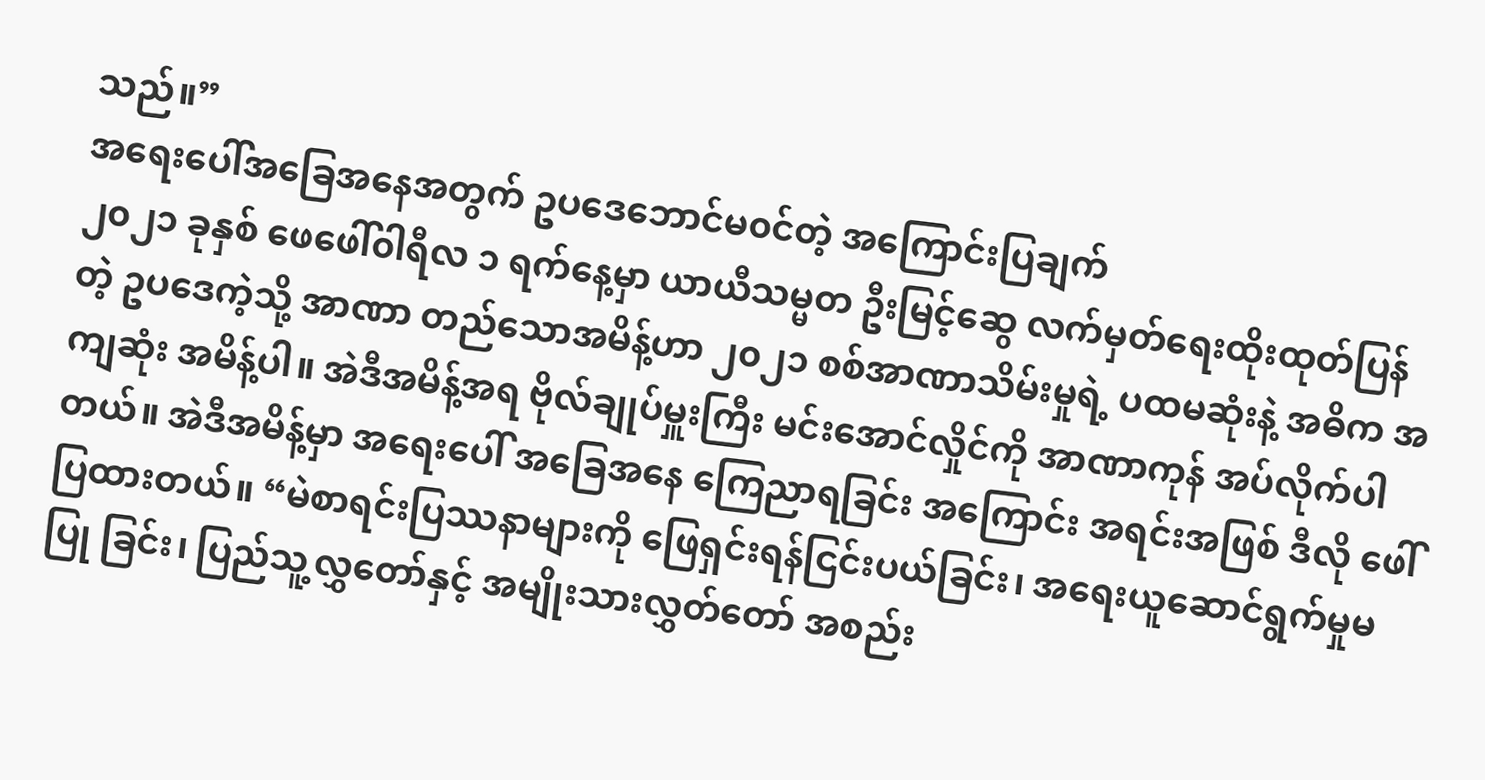သည်။”
အရေးပေါ်အခြေအနေအတွက် ဥပဒေဘောင်မ၀င်တဲ့ အကြောင်းပြချက်
၂၀၂၁ ခုနှစ် ဖေဖေါ်၀ါရီလ ၁ ရက်နေ့မှာ ယာယီသမ္မတ ဦးမြင့်ဆွေ လက်မှတ်ရေးထိုးထုတ်ပြန်တဲ့ ဥပဒေကဲ့သို့ အာဏာ တည်သောအမိန့်ဟာ ၂၀၂၁ စစ်အာဏာသိမ်းမှုရဲ့ ပထမဆုံးနဲ့ အဓိက အကျဆုံး အမိန့်ပါ။ အဲဒီအမိန့်အရ ဗိုလ်ချုပ်မှူးကြီး မင်းအောင်လှိုင်ကို အာဏာကုန် အပ်လိုက်ပါတယ်။ အဲဒီအမိန့်မှာ အရေးပေါ် အခြေအနေ ကြေညာရခြင်း အကြောင်း အရင်းအဖြစ် ဒီလို ဖေါ်ပြထားတယ်။ “မဲစာရင်းပြဿနာများကို ဖြေရှင်းရန်ငြင်းပယ်ခြင်း၊ အရေးယူဆောင်ရွက်မှုမပြု ခြင်း၊ ပြည်သူ့လွှတော်နှင့် အမျိုးသားလွှတ်တော် အစည်း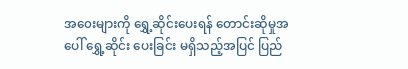အ၀ေးများကို ရွှေ့ဆိုင်းပေးရန် တောင်းဆိုမှုအပေါ် ရွှေ့ဆိုင်း ပေးခြင်း မရှိသည့်အပြင် ပြည်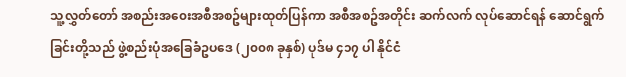သူ့လွှတ်တော် အစည်းအ၀ေးအစီအစဥ်များထုတ်ပြန်ကာ အစီအစဥ်အတိုင်း ဆက်လက် လုပ်ဆောင်ရန် ဆောင်ရွက် ခြင်းတို့သည် ဖွဲ့စည်းပုံအခြေခံဥပဒေ (၂၀၀၈ ခုနှစ်) ပုဒ်မ ၄၁၇ ပါ နိုင်ငံ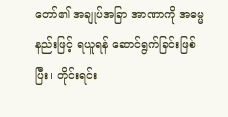တော်၏ အချုပ်အခြာ အာဏာကို အဓမ္မနည်းဖြင့် ရယူရန် ဆောင်ရွက်ခြင်းဖြစ်ပြီး၊ တိုင်းရင်း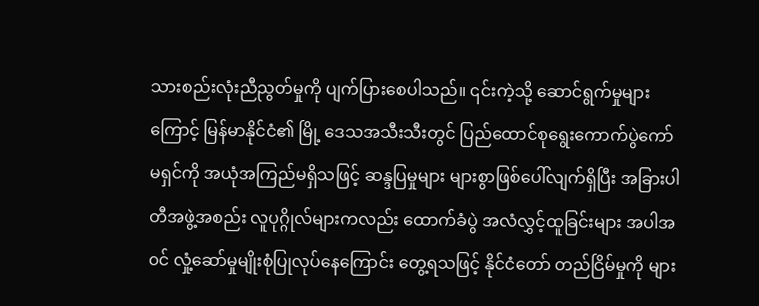သားစည်းလုံးညီညွတ်မှုကို ပျက်ပြားစေပါသည်။ ၎င်းကဲ့သို့ ဆောင်ရွက်မှုများ ကြောင့် မြန်မာနိုင်ငံ၏ မြို့ ဒေသအသီးသီးတွင် ပြည်ထောင်စုရွေးကောက်ပွဲကော်မရှင်ကို အယုံအကြည်မရှိသဖြင့် ဆန္ဒပြမှုများ များစွာဖြစ်ပေါ်လျက်ရှိပြီး အခြားပါတီအဖွဲ့အစည်း လူပုဂ္ဂိုလ်များကလည်း ထောက်ခံပွဲ အလံလွှင့်ထူခြင်းများ အပါအ၀င် လှုံ့ဆော်မှုမျိုးစုံပြုလုပ်နေကြောင်း တွေ့ရသဖြင့် နိုင်ငံတော် တည်ငြိမ်မှုကို များ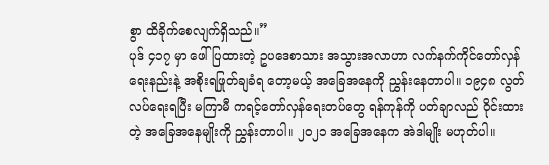စွာ ထိခိုက်စေလျက်ရှိသည်။”
ပုဒ် ၄၁၇ မှာ ဖေါ်ပြထားတဲ့ ဥပဒေစာသား အသွားအလာဟာ လက်နက်ကိုင်တော်လှန်ရေးနည်းနဲ့ အစိုးရဖြုတ်ချခံရ တော့မယ့် အခြေအနေကို ညွှန်းနေတာပါ။ ၁၉၄၈ လွတ်လပ်ရေးရပြီး မကြာမီ ကရင့်တော်လှန်ရေးတပ်တွေ ရန်ကုန်ကို ပတ်ချာလည် ၀ိုင်းထားတဲ့ အခြေအနေမျိုးကို ညွှန်းတာပါ။ ၂၀၂၁ အခြေအနေက အဲဒါမျိုး မဟုတ်ပါ။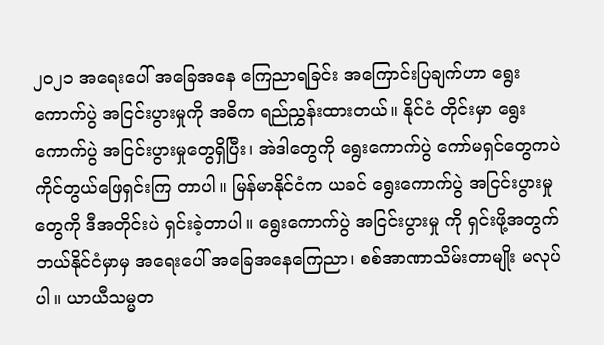၂၀၂၁ အရေးပေါ် အခြေအနေ ကြေညာရခြင်း အကြောင်းပြချက်ဟာ ရွေးကောက်ပွဲ အငြင်းပွားမှုကို အဓိက ရည်ညွှန်းထားတယ်။ နိုင်ငံ တိုင်းမှာ ရွေးကောက်ပွဲ အငြင်းပွားမှုတွေရှိပြီး၊ အဲဒါတွေကို ရွေးကောက်ပွဲ ကော်မရှင်တွေကပဲ ကိုင်တွယ်ဖြေရှင်းကြ တာပါ။ မြန်မာနိုင်ငံက ယခင် ရွေးကောက်ပွဲ အငြင်းပွားမှုတွေကို ဒီအတိုင်းပဲ ရှင်းခဲ့တာပါ။ ရွေးကောက်ပွဲ အငြင်းပွားမှု ကို ရှင်းဖို့အတွက် ဘယ်နိုင်ငံမှာမှ အရေးပေါ် အခြေအနေကြေညာ၊ စစ်အာဏာသိမ်းတာမျိုး မလုပ်ပါ။ ယာယီသမ္မတ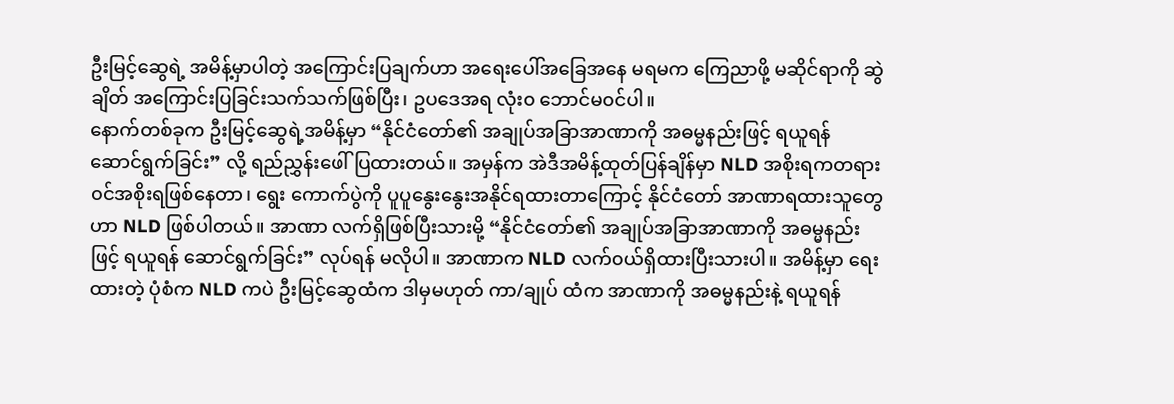ဦးမြင့်ဆွေရဲ့ အမိန့်မှာပါတဲ့ အကြောင်းပြချက်ဟာ အရေးပေါ်အခြေအနေ မရမက ကြေညာဖို့ မဆိုင်ရာကို ဆွဲချိတ် အကြောင်းပြခြင်းသက်သက်ဖြစ်ပြီး၊ ဥပဒေအရ လုံး၀ ဘောင်မ၀င်ပါ။
နောက်တစ်ခုက ဦးမြင့်ဆွေရဲ့အမိန့်မှာ “နိုင်ငံတော်၏ အချုပ်အခြာအာဏာကို အဓမ္မနည်းဖြင့် ရယူရန် ဆောင်ရွက်ခြင်း” လို့ ရည်ညွှန်းဖေါ်ပြထားတယ်။ အမှန်က အဲဒီအမိန့်ထုတ်ပြန်ချိန်မှာ NLD အစိုးရကတရား၀င်အစိုးရဖြစ်နေတာ၊ ရွေး ကောက်ပွဲကို ပူပူနွေးနွေးအနိုင်ရထားတာကြောင့် နိုင်ငံတော် အာဏာရထားသူတွေဟာ NLD ဖြစ်ပါတယ်။ အာဏာ လက်ရှိဖြစ်ပြီးသားမို့ “နိုင်ငံတော်၏ အချုပ်အခြာအာဏာကို အဓမ္မနည်းဖြင့် ရယူရန် ဆောင်ရွက်ခြင်း” လုပ်ရန် မလိုပါ။ အာဏာက NLD လက်၀ယ်ရှိထားပြီးသားပါ။ အမိန့်မှာ ရေးထားတဲ့ ပုံစံက NLD ကပဲ ဦးမြင့်ဆွေထံက ဒါမှမဟုတ် ကာ/ချုပ် ထံက အာဏာကို အဓမ္မနည်းနဲ့ ရယူရန်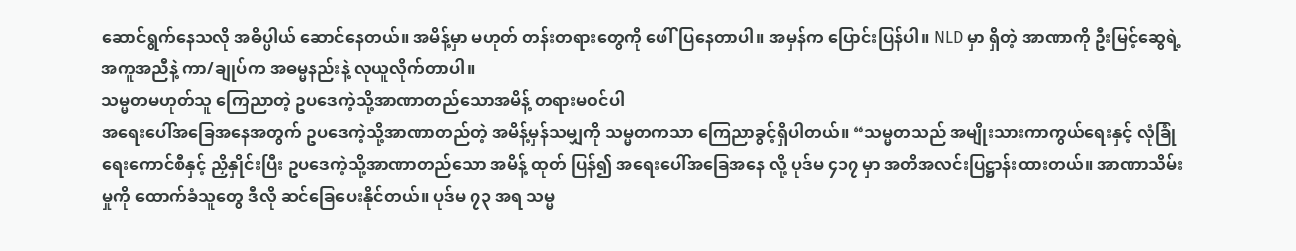ဆောင်ရွက်နေသလို အဓိပ္ပါယ် ဆောင်နေတယ်။ အမိန့်မှာ မဟုတ် တန်းတရားတွေကို ဖေါ်ပြနေတာပါ။ အမှန်က ပြောင်းပြန်ပါ။ NLD မှာ ရှိတဲ့ အာဏာကို ဦးမြင့်ဆွေရဲ့ အကူအညီနဲ့ ကာ/ချုပ်က အဓမ္မနည်းနဲ့ လုယူလိုက်တာပါ။
သမ္မတမဟုတ်သူ ကြေညာတဲ့ ဥပဒေကဲ့သို့အာဏာတည်သောအမိန့် တရားမ၀င်ပါ
အရေးပေါ်အခြေအနေအတွက် ဥပဒေကဲ့သို့အာဏာတည်တဲ့ အမိန့်မှန်သမျှကို သမ္မတကသာ ကြေညာခွင့်ရှိပါတယ်။ “သမ္မတသည် အမျိုးသားကာကွယ်ရေးနှင့် လုံခြုံရေးကောင်စီနှင့် ညှိနှိုင်းပြီး ဥပဒေကဲ့သို့အာဏာတည်သော အမိန့် ထုတ် ပြန်၍ အရေးပေါ်အခြေအနေ လို့ ပုဒ်မ ၄၁၇ မှာ အတိအလင်းပြဋ္ဌာန်းထားတယ်။ အာဏာသိမ်းမှုကို ထောက်ခံသူတွေ ဒီလို ဆင်ခြေပေးနိုင်တယ်။ ပုဒ်မ ၇၃ အရ သမ္မ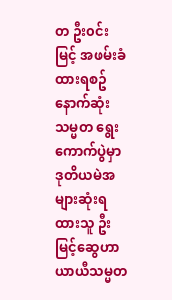တ ဦး၀င်းမြင့် အဖမ်းခံထားရစဥ် နောက်ဆုံး သမ္မတ ရွေးကောက်ပွဲမှာ ဒုတိယမဲအများဆုံးရထားသူ ဦးမြင့်ဆွေဟာ ယာယီသမ္မတ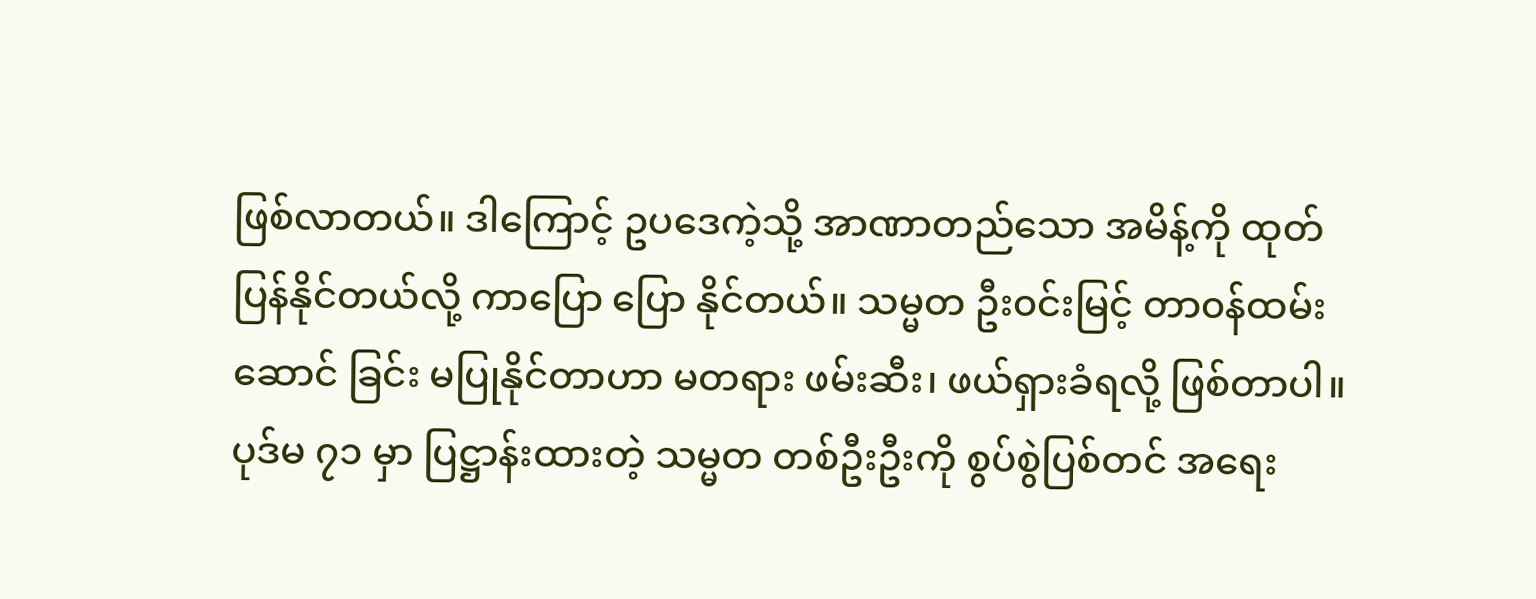ဖြစ်လာတယ်။ ဒါကြောင့် ဥပဒေကဲ့သို့ အာဏာတည်သော အမိန့်ကို ထုတ်ပြန်နိုင်တယ်လို့ ကာပြော ပြော နိုင်တယ်။ သမ္မတ ဦး၀င်းမြင့် တာ၀န်ထမ်းဆောင် ခြင်း မပြုနိုင်တာဟာ မတရား ဖမ်းဆီး၊ ဖယ်ရှားခံရလို့ ဖြစ်တာပါ။ ပုဒ်မ ၇၁ မှာ ပြဋ္ဌာန်းထားတဲ့ သမ္မတ တစ်ဦးဦးကို စွပ်စွဲပြစ်တင် အရေး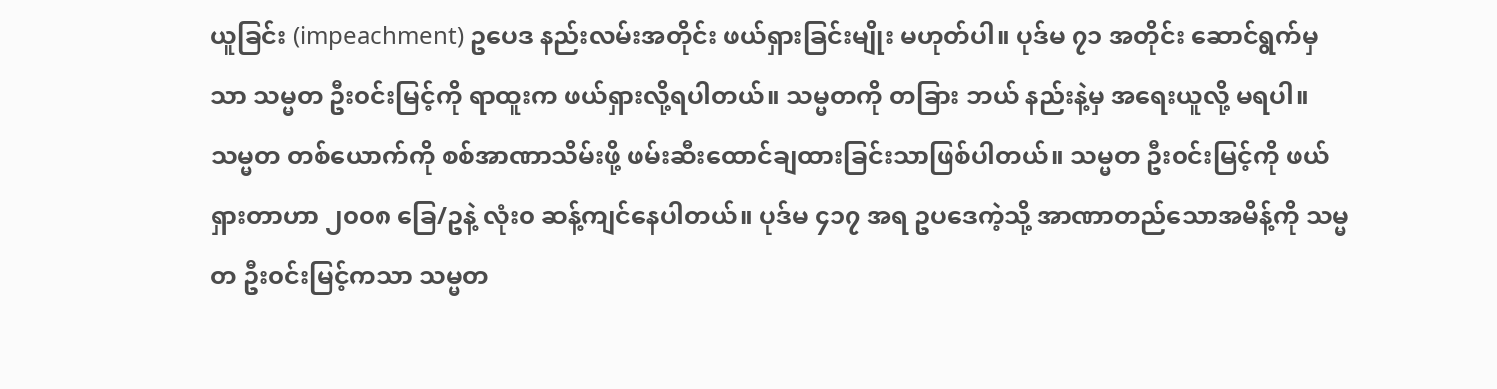ယူခြင်း (impeachment) ဥပေဒ နည်းလမ်းအတိုင်း ဖယ်ရှားခြင်းမျိုး မဟုတ်ပါ။ ပုဒ်မ ၇၁ အတိုင်း ဆောင်ရွက်မှသာ သမ္မတ ဦး၀င်းမြင့်ကို ရာထူးက ဖယ်ရှားလို့ရပါတယ်။ သမ္မတကို တခြား ဘယ် နည်းနဲ့မှ အရေးယူလို့ မရပါ။ သမ္မတ တစ်ယောက်ကို စစ်အာဏာသိမ်းဖို့ ဖမ်းဆီးထောင်ချထားခြင်းသာဖြစ်ပါတယ်။ သမ္မတ ဦး၀င်းမြင့်ကို ဖယ်ရှားတာဟာ ၂၀၀၈ ခြေ/ဥနဲ့ လုံး၀ ဆန့်ကျင်နေပါတယ်။ ပုဒ်မ ၄၁၇ အရ ဥပဒေကဲ့သို့ အာဏာတည်သောအမိန့်ကို သမ္မတ ဦး၀င်းမြင့်ကသာ သမ္မတ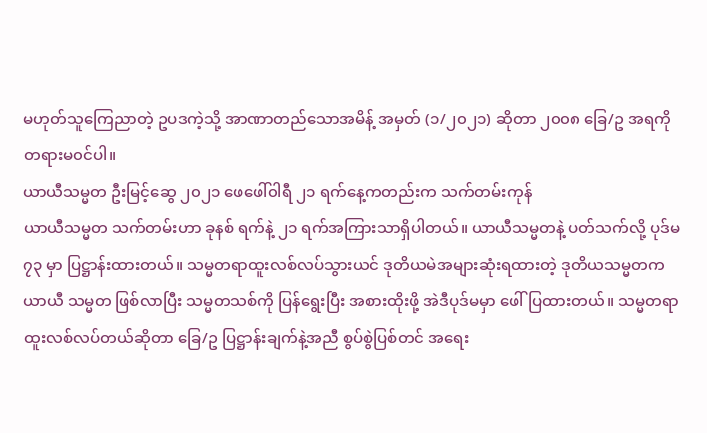မဟုတ်သူကြေညာတဲ့ ဥပဒကဲ့သို့ အာဏာတည်သောအမိန့် အမှတ် (၁/၂၀၂၁) ဆိုတာ ၂၀၀၈ ခြေ/ဥ အရကို တရားမ၀င်ပါ။
ယာယီသမ္မတ ဦးမြင့်ဆွေ ၂၀၂၁ ဖေဖေါ်၀ါရီ ၂၁ ရက်နေ့ကတည်းက သက်တမ်းကုန်
ယာယီသမ္မတ သက်တမ်းဟာ ခုနစ် ရက်နဲ့ ၂၁ ရက်အကြားသာရှိပါတယ်။ ယာယီသမ္မတနဲ့ ပတ်သက်လို့ ပုဒ်မ ၇၃ မှာ ပြဋ္ဌာန်းထားတယ်။ သမ္မတရာထူးလစ်လပ်သွားယင် ဒုတိယမဲအများဆုံးရထားတဲ့ ဒုတိယသမ္မတက ယာယီ သမ္မတ ဖြစ်လာပြီး သမ္မတသစ်ကို ပြန်ရွေးပြီး အစားထိုးဖို့ အဲဒီပုဒ်မမှာ ဖေါ်ပြထားတယ်။ သမ္မတရာထူးလစ်လပ်တယ်ဆိုတာ ခြေ/ဥ ပြဋ္ဌာန်းချက်နဲ့အညီ စွပ်စွဲပြစ်တင် အရေး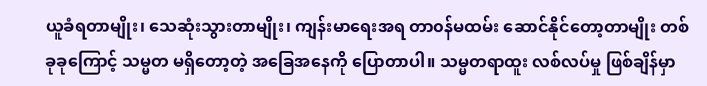ယူခံရတာမျိုး၊ သေဆုံးသွားတာမျိုး၊ ကျန်းမာရေးအရ တာ၀န်မထမ်း ဆောင်နိုင်တော့တာမျိုး တစ်ခုခုကြောင့် သမ္မတ မရှိတော့တဲ့ အခြေအနေကို ပြောတာပါ။ သမ္မတရာထူး လစ်လပ်မှု ဖြစ်ချိန်မှာ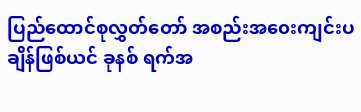ပြည်ထောင်စုလွှတ်တော် အစည်းအ၀ေးကျင်းပချိန်ဖြစ်ယင် ခုနစ် ရက်အ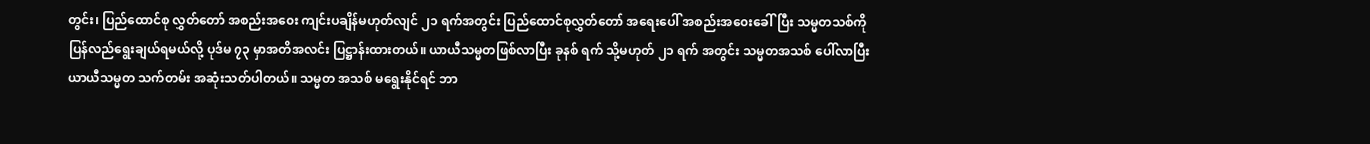တွင်း၊ ပြည်ထောင်စု လွှတ်တော် အစည်းအ၀ေး ကျင်းပချိန်မဟုတ်လျင် ၂၁ ရက်အတွင်း ပြည်ထောင်စုလွှတ်တော် အရေးပေါ် အစည်းအ၀ေးခေါ်ပြီး သမ္မတသစ်ကို ပြန်လည်ရွေးချယ်ရမယ်လို့ ပုဒ်မ ၇၃ မှာအတိအလင်း ပြဋ္ဌာန်းထားတယ်။ ယာယီသမ္မတဖြစ်လာပြီး ခုနစ် ရက် သို့မဟုတ် ၂၁ ရက် အတွင်း သမ္မတအသစ် ပေါ်လာပြီး ယာယီသမ္မတ သက်တမ်း အဆုံးသတ်ပါတယ်။ သမ္မတ အသစ် မရွေးနိုင်ရင် ဘာ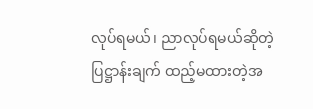လုပ်ရမယ်၊ ညာလုပ်ရမယ်ဆိုတဲ့ ပြဋ္ဌာန်းချက် ထည့်မထားတဲ့အ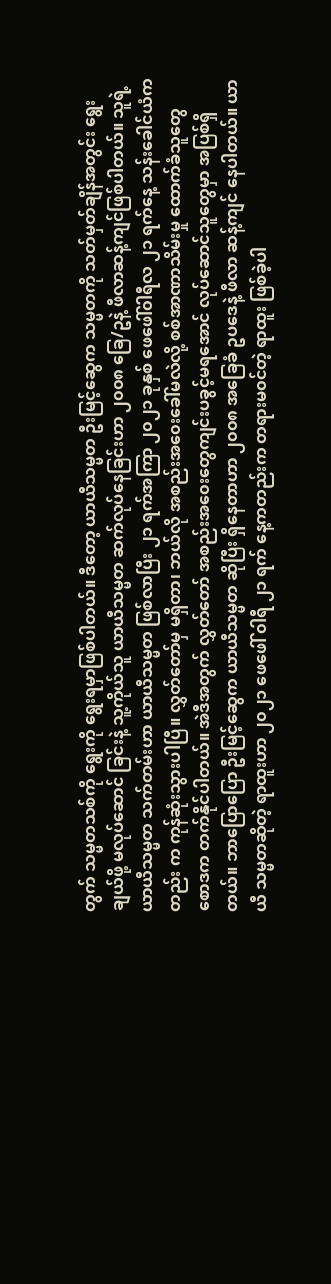တွက် သမ္မတသစ်ကို ရွေးကို ရွေးရမှာဖြစ်ပါတယ်။ ဒီတော့ ယာယီသမ္မတ ဦးမြင့်ဆွေက သမ္မတကို သတ်မှတ်ချိန်အတွင်း ရွေးချယ်ဖို့ မလုပ်ဆောင် ခြင်းနဲ့ သူ့ကိုယ်သူ ယာယီသမ္မတ ဆက်လုပ်နေခြင်းဟာ ၂၀၀၈ ခြေ/ဥနဲ့ ဖီလာဆန့်ကျင်ဖြစ်ပါတယ်။ သူရဲ့ ယာယီသမ္မတ သက်တမ်းဟာ ယာယီသမ္မတ ဖြစ်လာပြီး ၂၁ ရက်အကြာ ၂၀၂၁ ခုနှစ် ဖေဖေါ်၀ါရီလ ၂၁ ရက်နေ့ သန်းခေါင်ယံကတည်း က ကုန်ဆုံးသွားပါပြီ။ လွှတ်တော်မှ မရှိတာ၊ ဘယ်လို အစည်းအ၀ေးခေါ်မလဲလို့ စစ်အာဏာသိမ်းမှု ထောက်ခံသူတွေ စောဒက တက်နိုင်ပါတယ်။ အဲဒီအတွက် လွှတ်တော် အစည်းအ၀ေးတွေကျင်းပခွင့်မရအောင် လုပ်ဆောင်သူတွေမှာ အပြစ်ရှိတယ်။ ဘာပြောပြော ဦးမြင့်ဆွေက ယာယီသမ္မတ ဆိုပြီး ရှိနေတာဟာ ၂၀၀၈ အခြေခံ ဥပဒေနဲ့ ဖီလာ ဆန့်ကျင် နေပါတယ်။ ယာယီ သမ္မတဆိုတဲ့ ရာထူးဟာ ၂၀၂၁ ဖေဖေါ် ၀ါရီ ၂၁ ရက် နေ့ကတည်းက တရားမ၀င်တဲ့ ရာထူး ဖြစ်ခဲ့ပါ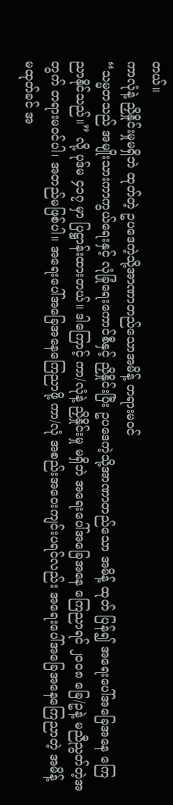တယ်။
ကာလုံနဲ့ ညှိနှိုင်းမှုမရှိဘဲ ထုတ်တဲ့ ဥပဒေကဲ့သို့အာဏာတည်သောအမိန့် တရားမ၀င်
“သမ္မတသည် အမျိုးသားကာကွယ်ရေးနှင့် လုံခြုံရေးကောင်စီနှင့် ညှိနှိုင်းပြီး ဥပဒေကဲ့သို့အာဏာတည်သော အမိန့် ထုတ် ပြန်၍ အရေးပေါ်အခြေအနေ ကြေညာနိုင်သည်။” လို့ ပုဒ်မ ၄၁၇ မှာ ပြဋ္ဌာန်းထားတယ်။ ဒါကြောင့် ကာ/လုံနဲ့ ညှိနှိုင်းမှု မရှိဘဲ အရေးပေါ်အခြေအနေ ကြေညာရင် ၂၀၀၈ ခြေ/ဥနဲ့ မညီညွတ်တဲ့အတွက် တရားမ၀င်ပါ၊ အတည်မဖြစ်ပါ။ အရေးပေါ်အခြေအနေကြေညာဖို့ ကာ/လုံ အစည်းအ၀ေးကျင်းပရင်လည်း အရေးပေါ်အခြေအနေကြေညာတဲ့ အမိန့် မထုတ်ခင် အ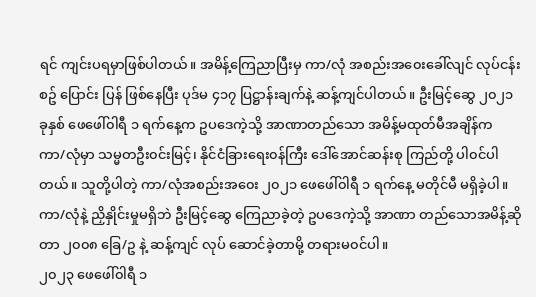ရင် ကျင်းပရမှာဖြစ်ပါတယ်။ အမိန့်ကြေညာပြီးမှ ကာ/လုံ အစည်းအ၀ေးခေါ်လျင် လုပ်ငန်းစဥ် ပြောင်း ပြန် ဖြစ်နေပြီး ပုဒ်မ ၄၁၇ ပြဋ္ဌာန်းချက်နဲ့ ဆန့်ကျင်ပါတယ်။ ဦးမြင့်ဆွေ ၂၀၂၁ ခုနှစ် ဖေဖေါ်၀ါရီ ၁ ရက်နေ့က ဥပဒေကဲ့သို့ အာဏာတည်သော အမိန့်မထုတ်မီအချိန်က ကာ/လုံမှာ သမ္မတဦး၀င်းမြင့်၊ နိုင်ငံခြားရေး၀န်ကြီး ဒေါ်အောင်ဆန်းစု ကြည်တို့ ပါ၀င်ပါတယ်။ သူတို့ပါတဲ့ ကာ/လုံအစည်းအ၀ေး ၂၀၂၁ ဖေဖေါ်၀ါရီ ၁ ရက်နေ့ မတိုင်မီ မရှိခဲ့ပါ။ ကာ/လုံနဲ့ ညှိနှိုင်းမှုမရှိဘဲ ဦးမြင့်ဆွေ ကြေညာခဲ့တဲ့ ဥပဒေကဲ့သို့ အာဏာ တည်သောအမိန့်ဆိုတာ ၂၀၀၈ ခြေ/ဥ နဲ့ ဆန့်ကျင် လုပ် ဆောင်ခဲ့တာမို့ တရားမ၀င်ပါ။
၂၀၂၃ ဖေဖေါ်၀ါရီ ၁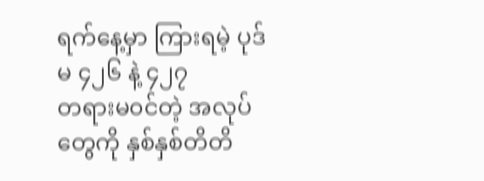ရက်နေ့မှာ ကြားရမဲ့ ပုဒ်မ ၄၂၆ နဲ့ ၄၂၇
တရားမ၀င်တဲ့ အလုပ်တွေကို နှစ်နှစ်တိတိ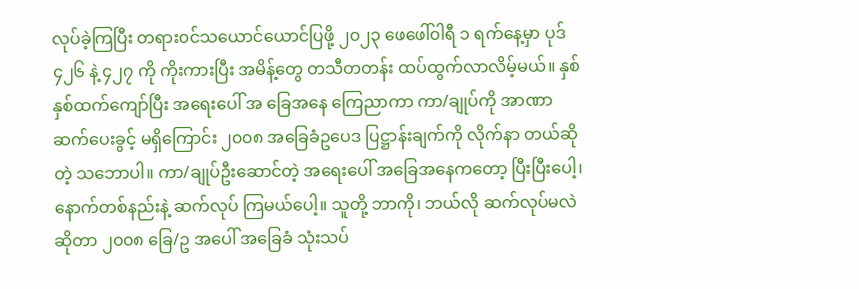လုပ်ခဲ့ကြပြီး တရား၀င်သယောင်ယောင်ပြဖို့ ၂၀၂၃ ဖေဖေါ်၀ါရီ ၁ ရက်နေ့မှာ ပုဒ် ၄၂၆ နဲ့ ၄၂၇ ကို ကိုးကားပြီး အမိန့်တွေ တသီတတန်း ထပ်ထွက်လာလိမ့်မယ်။ နှစ် နှစ်ထက်ကျော်ပြီး အရေးပေါ် အ ခြေအနေ ကြေညာကာ ကာ/ချုပ်ကို အာဏာဆက်ပေးခွင့် မရှိကြောင်း ၂၀၀၈ အခြေခံဥပေဒ ပြဋ္ဌာန်းချက်ကို လိုက်နာ တယ်ဆိုတဲ့ သဘောပါ။ ကာ/ချုပ်ဦးဆောင်တဲ့ အရေးပေါ် အခြေအနေကတော့ ပြီးပြီးပေါ့၊ နောက်တစ်နည်းနဲ့ ဆက်လုပ် ကြမယ်ပေါ့။ သူတို့ ဘာကို၊ ဘယ်လို ဆက်လုပ်မလဲ ဆိုတာ ၂၀၀၈ ခြေ/ဥ အပေါ် အခြေခံ သုံးသပ်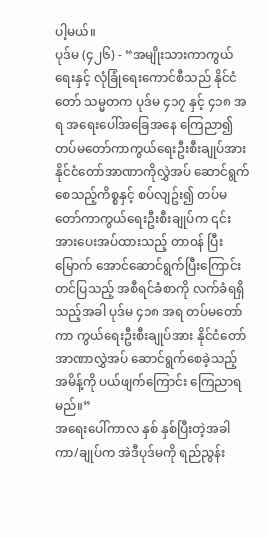ပါ့မယ်။
ပုဒ်မ (၄၂၆) - “အမျိုးသားကာကွယ်ရေးနှင့် လုံခြုံရေးကောင်စီသည် နိုင်ငံတော် သမ္မတက ပုဒ်မ ၄၁၇ နှင့် ၄၁၈ အရ အရေးပေါ်အခြေအနေ ကြေညာ၍ တပ်မတော်ကာကွယ်ရေးဦးစီးချုပ်အား နိုင်ငံတော်အာဏာကိုလွှဲအပ် ဆောင်ရွက် စေသည့်ကိစ္စနှင့် စပ်လျဥ်း၍ တပ်မတော်ကာကွယ်ရေးဦးစီးချုပ်က ၎င်းအားပေးအပ်ထားသည့် တာ၀န် ပြီးမြောက် အောင်ဆောင်ရွက်ပြီးကြောင်း တင်ပြသည့် အစီရင်ခံစာကို လက်ခံရရှိသည့်အခါ ပုဒ်မ ၄၁၈ အရ တပ်မတော် ကာ ကွယ်ရေးဦးစီးချုပ်အား နိုင်ငံတော်အာဏာလွှဲအပ် ဆောင်ရွက်စေခဲ့သည့် အမိန့်ကို ပယ်ဖျက်ကြောင်း ကြေညာရမည်။”
အရေးပေါ်ကာလ နှစ် နှစ်ပြီးတဲ့အခါ ကာ/ချုပ်က အဲဒီပုဒ်မကို ရည်ညွန်း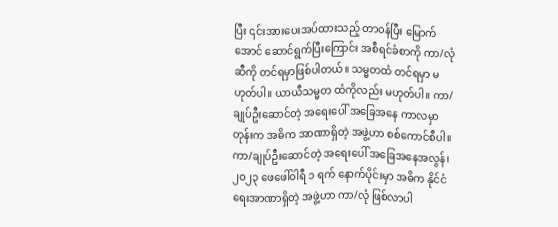ပြီး ၎င်းအားပေးအပ်ထားသည့် တာ၀န်ပြီး မြောက်အောင် ဆောင်ရွက်ပြီးကြောင်း အစီရင်ခံစာကို ကာ/လုံဆီကို တင်ရမှာဖြစ်ပါတယ်။ သမ္မတထံ တင်ရမှာ မဟုတ်ပါ။ ယာယီသမ္မတ ထံကိုလည်း မဟုတ်ပါ။ ကာ/ချုပ်ဦးဆောင်တဲ့ အရေးပေါ် အခြေအနေ ကာလမှာတုန်းက အဓိက အာဏာရှိတဲ့ အဖွဲ့ဟာ စစ်ကောင်စီပါ။ ကာ/ချုပ်ဦးဆောင်တဲ့ အရေးပေါ် အခြေအနေအလွန်၊ ၂၀၂၃ ဖေဖေါ်၀ါရီ ၁ ရက် နောက်ပိုင်းမှာ အဓိက နိုင်ငံရေးအာဏာရှိတဲ့ အဖွဲ့ဟာ ကာ/လုံ ဖြစ်လာပါ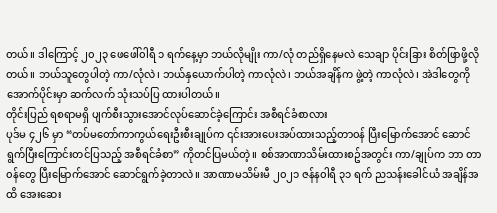တယ်။ ဒါကြောင့် ၂၀၂၃ ဖေဖေါ်၀ါရီ ၁ ရက်နေ့မှာ ဘယ်လိုမျိုး ကာ/လုံ တည်ရှိနေမလဲ သေချာ ပိုင်းခြား စိတ်ဖြာဖို့လိုတယ်။ ဘယ်သူတွေပါတဲ့ ကာ/လုံလဲ၊ ဘယ်နှယောက်ပါတဲ့ ကာလုံလဲ၊ ဘယ်အချိန်က ဖွဲ့တဲ့ ကာလုံလဲ၊ အဲဒါတွေကို အောက်ပိုင်းမှာ ဆက်လက် သုံးသပ်ပြ ထားပါတယ်။
တိုင်းပြည် ရစရာမရှိ ပျက်စီးသွားအောင်လုပ်ဆောင်ခဲ့ကြောင်း အစီရင်ခံစာလား
ပုဒ်မ ၄၂၆ မှာ “တပ်မတော်ကာကွယ်ရေးဦးစီးချုပ်က ၎င်းအားပေးအပ်ထားသည့်တာ၀န် ပြီးမြောက်အောင် ဆောင် ရွက်ပြီးကြောင်းတင်ပြသည့် အစီရင်ခံစာ” ကိုတင်ပြမယ်တဲ့။ စစ်အာဏာသိမ်းထားစဥ်အတွင်း ကာ/ချုပ်က ဘာ တာ ၀န်တွေ ပြီးမြောက်အောင် ဆောင်ရွက်ခဲ့တာလဲ။ အာဏာမသိမ်းမီ ၂၀၂၁ ဇန်န၀ါရီ ၃၁ ရက် ညသန်းခေါင်ယံ အချိန်အထိ အေးဆေး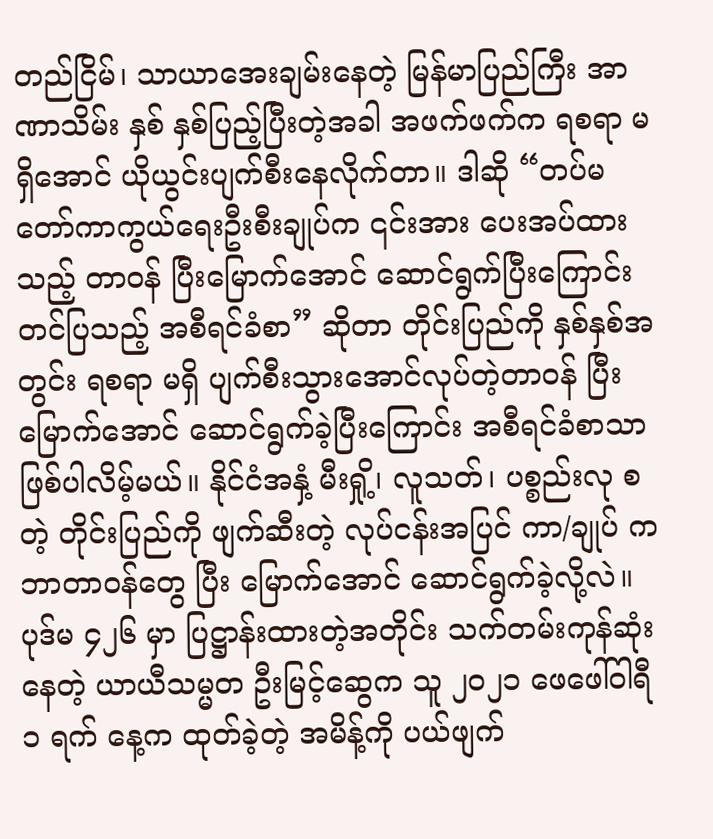တည်ငြိမ်၊ သာယာအေးချမ်းနေတဲ့ မြန်မာပြည်ကြီး အာဏာသိမ်း နှစ် နှစ်ပြည့်ပြီးတဲ့အခါ အဖက်ဖက်က ရစရာ မရှိအောင် ယိုယွင်းပျက်စီးနေလိုက်တာ။ ဒါဆို “တပ်မတော်ကာကွယ်ရေးဦးစီးချုပ်က ၎င်းအား ပေးအပ်ထားသည့် တာ၀န် ပြီးမြောက်အောင် ဆောင်ရွက်ပြီးကြောင်းတင်ပြသည့် အစီရင်ခံစာ” ဆိုတာ တိုင်းပြည်ကို နှစ်နှစ်အတွင်း ရစရာ မရှိ ပျက်စီးသွားအောင်လုပ်တဲ့တာ၀န် ပြီးမြောက်အောင် ဆောင်ရွက်ခဲ့ပြီးကြောင်း အစီရင်ခံစာသာ ဖြစ်ပါလိမ့်မယ်။ နိုင်ငံအနှံ့ မီးရှို့၊ လူသတ်၊ ပစ္စည်းလု စတဲ့ တိုင်းပြည်ကို ဖျက်ဆီးတဲ့ လုပ်ငန်းအပြင် ကာ/ချုပ် က ဘာတာ၀န်တွေ ပြီး မြောက်အောင် ဆောင်ရွက်ခဲ့လို့လဲ။
ပုဒ်မ ၄၂၆ မှာ ပြဋ္ဌာန်းထားတဲ့အတိုင်း သက်တမ်းကုန်ဆုံးနေတဲ့ ယာယီသမ္မတ ဦးမြင့်ဆွေက သူ ၂၀၂၁ ဖေဖေါ်၀ါရီ ၁ ရက် နေ့က ထုတ်ခဲ့တဲ့ အမိန့်ကို ပယ်ဖျက်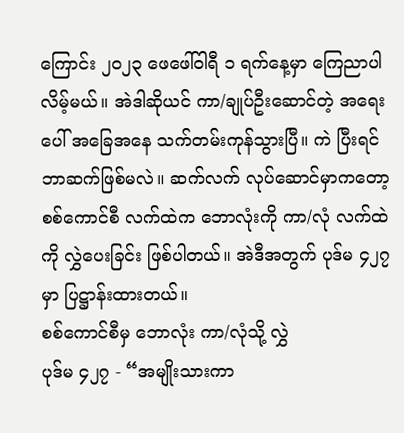ကြောင်း ၂၀၂၃ ဖေဖေါ်၀ါရီ ၁ ရက်နေ့မှာ ကြေညာပါလိမ့်မယ်။ အဲဒါဆိုယင် ကာ/ချုပ်ဦးဆောင်တဲ့ အရေးပေါ် အခြေအနေ သက်တမ်းကုန်သွားပြီ။ ကဲ ပြီးရင် ဘာဆက်ဖြစ်မလဲ။ ဆက်လက် လုပ်ဆောင်မှာကတော့ စစ်ကောင်စီ လက်ထဲက ဘောလုံးကို ကာ/လုံ လက်ထဲကို လွှဲပေးခြင်း ဖြစ်ပါတယ်။ အဲဒီအတွက် ပုဒ်မ ၄၂၇ မှာ ပြဋ္ဌာန်းထားတယ်။
စစ်ကောင်စီမှ ဘောလုံး ကာ/လုံသို့ လွှဲ
ပုဒ်မ ၄၂၇ - “အမျိုးသားကာ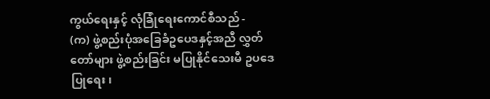ကွယ်ရေးနှင့် လုံခြုံရေးကောင်စီသည် -
(က) ဖွဲ့စည်းပုံအခြေခံဥပေဒနှင့်အညီ လွှတ်တော်များ ဖွဲ့စည်းခြင်း မပြုနိုင်သေးမီ ဥပဒေပြုရေး၊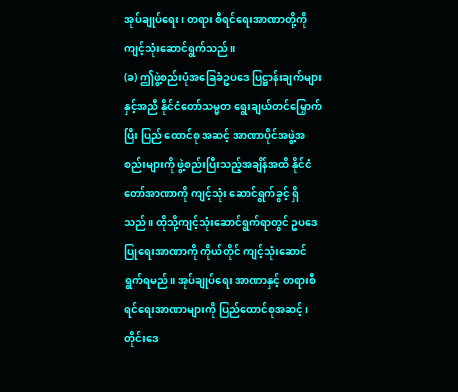အုပ်ချုပ်ရေး၊ တရား စီရင်ရေးအာဏာတို့ကို ကျင့်သုံးဆောင်ရွက်သည်။
(ခ) ဤဖွဲ့စည်းပုံအခြေခံဥပဒေ ပြဋ္ဌာန်းချက်များနှင့်အညီ နိုင်ငံတော်သမ္မတ ရွေးချယ်တင်မြှောက်ပြီး ပြည် ထောင်စု အဆင့် အာဏာပိုင်အဖွဲ့အစည်းများကို ဖွဲ့စည်းပြီးသည့်အချိန်အထိ နိုင်ငံတော်အာဏာကို ကျင့်သုံး ဆောင်ရွက်ခွင့် ရှိ သည်။ ထိုသို့ကျင့်သုံးဆောင်ရွက်ရာတွင် ဥပဒေပြုရေးအာဏာကို ကိုယ်တိုင် ကျင့်သုံးဆောင် ရွက်ရမည်။ အုပ်ချုပ်ရေး အာဏာနှင့် တရားစီရင်ရေးအာဏာများကို ပြည်ထောင်စုအဆင့်၊ တိုင်းဒေ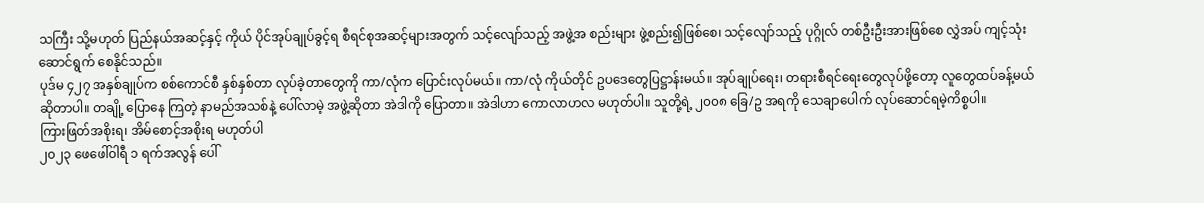သကြီး သို့မဟုတ် ပြည်နယ်အဆင့်နှင့် ကိုယ် ပိုင်အုပ်ချုပ်ခွင့်ရ စီရင်စုအဆင့်များအတွက် သင့်လျော်သည့် အဖွဲ့အ စည်းများ ဖွဲ့စည်း၍ဖြစ်စေ၊ သင့်လျော်သည့် ပုဂ္ဂိုလ် တစ်ဦးဦးအားဖြစ်စေ လွှဲအပ် ကျင့်သုံးဆောင်ရွက် စေနိုင်သည်။
ပုဒ်မ ၄၂၇ အနှစ်ချုပ်က စစ်ကောင်စီ နှစ်နှစ်တာ လုပ်ခဲ့တာတွေကို ကာ/လုံက ပြောင်းလုပ်မယ်။ ကာ/လုံ ကိုယ်တိုင် ဥပဒေတွေပြဋ္ဌာန်းမယ်။ အုပ်ချုပ်ရေး၊ တရားစီရင်ရေးတွေလုပ်ဖို့တော့ လူတွေထပ်ခန့်မယ် ဆိုတာပါ။ တချို့ ပြောနေ ကြတဲ့ နာမည်အသစ်နဲ့ ပေါ်လာမဲ့ အဖွဲ့ဆိုတာ အဲဒါကို ပြောတာ။ အဲဒါဟာ ကောလာဟလ မဟုတ်ပါ။ သူတို့ရဲ့ ၂၀၀၈ ခြေ/ဥ အရကို သေချာပေါက် လုပ်ဆောင်ရမဲ့ကိစ္စပါ။
ကြားဖြတ်အစိုးရ၊ အိမ်စောင့်အစိုးရ မဟုတ်ပါ
၂၀၂၃ ဖေဖေါ်၀ါရီ ၁ ရက်အလွန် ပေါ်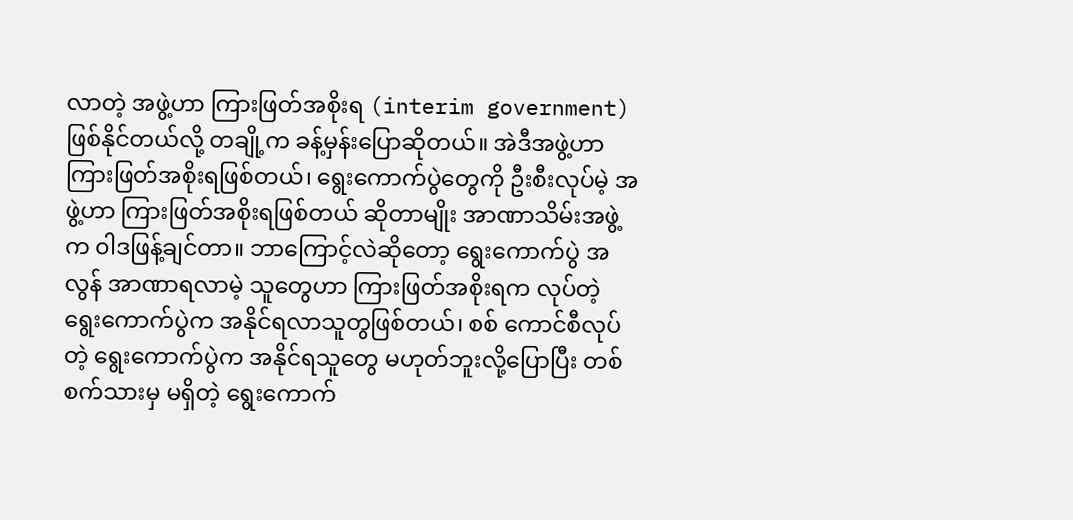လာတဲ့ အဖွဲ့ဟာ ကြားဖြတ်အစိုးရ (interim government) ဖြစ်နိုင်တယ်လို့ တချို့က ခန့်မှန်းပြောဆိုတယ်။ အဲဒီအဖွဲ့ဟာ ကြားဖြတ်အစိုးရဖြစ်တယ်၊ ရွေးကောက်ပွဲတွေကို ဦးစီးလုပ်မဲ့ အဖွဲ့ဟာ ကြားဖြတ်အစိုးရဖြစ်တယ် ဆိုတာမျိုး အာဏာသိမ်းအဖွဲ့က ၀ါဒဖြန့်ချင်တာ။ ဘာကြောင့်လဲဆိုတော့ ရွေးကောက်ပွဲ အလွန် အာဏာရလာမဲ့ သူတွေဟာ ကြားဖြတ်အစိုးရက လုပ်တဲ့ ရွေးကောက်ပွဲက အနိုင်ရလာသူတွဖြစ်တယ်၊ စစ် ကောင်စီလုပ်တဲ့ ရွေးကောက်ပွဲက အနိုင်ရသူတွေ မဟုတ်ဘူးလို့ပြောပြီး တစ်စက်သားမှ မရှိတဲ့ ရွေးကောက်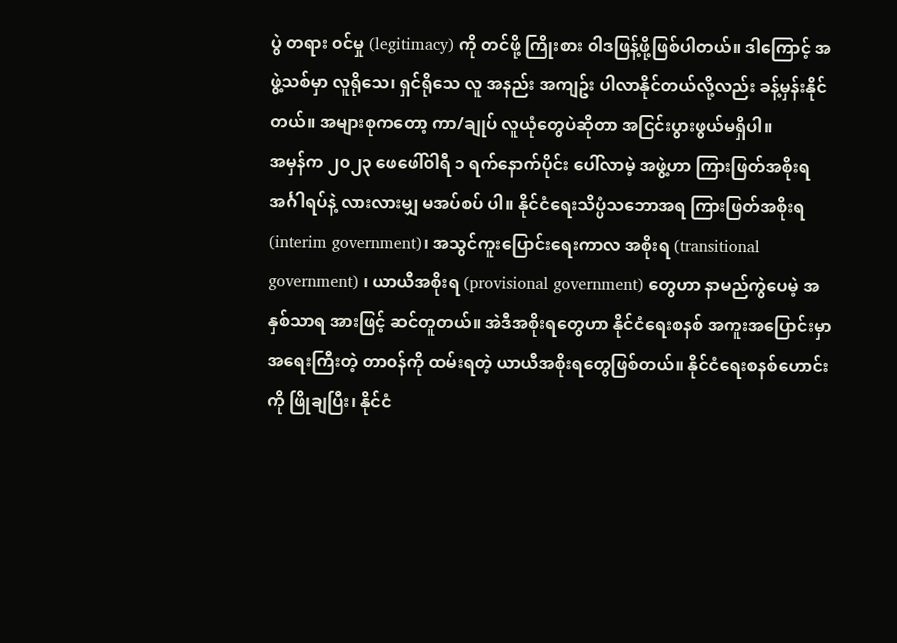ပွဲ တရား ၀င်မှု (legitimacy) ကို တင်ဖို့ ကြိုးစား ၀ါဒဖြန့်ဖို့ဖြစ်ပါတယ်။ ဒါကြောင့် အဖွဲ့သစ်မှာ လူရိုသေ၊ ရှင်ရိုသေ လူ အနည်း အကျဥ်း ပါလာနိုင်တယ်လို့လည်း ခန့်မှန်းနိုင်တယ်။ အများစုကတော့ ကာ/ချုပ် လူယုံတွေပဲဆိုတာ အငြင်းပွားဖွယ်မရှိပါ။
အမှန်က ၂၀၂၃ ဖေဖေါ်၀ါရီ ၁ ရက်နောက်ပိုင်း ပေါ်လာမဲ့ အဖွဲ့ဟာ ကြားဖြတ်အစိုးရ အင်္ဂါရပ်နဲ့ လားလားမျှ မအပ်စပ် ပါ။ နိုင်ငံရေးသိပ္ပံသဘောအရ ကြားဖြတ်အစိုးရ (interim government)၊ အသွင်ကူးပြောင်းရေးကာလ အစိုးရ (transitional government) ၊ ယာယီအစိုးရ (provisional government) တွေဟာ နာမည်ကွဲပေမဲ့ အနှစ်သာရ အားဖြင့် ဆင်တူတယ်။ အဲဒီအစိုးရတွေဟာ နိုင်ငံရေးစနစ် အကူးအပြောင်းမှာ အရေးကြီးတဲ့ တာ၀န်ကို ထမ်းရတဲ့ ယာယီအစိုးရတွေဖြစ်တယ်။ နိုင်ငံရေးစနစ်ဟောင်းကို ဖြိုချပြီး၊ နိုင်ငံ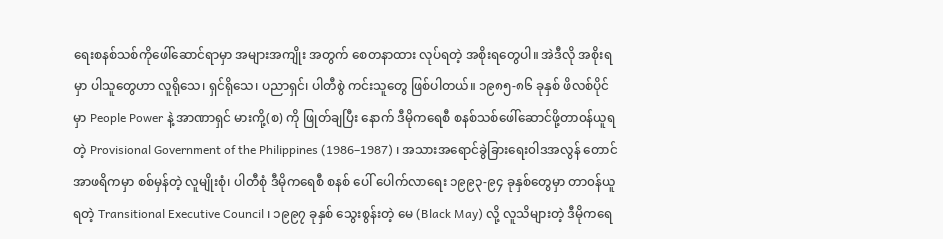ရေးစနစ်သစ်ကိုဖေါ်ဆောင်ရာမှာ အများအကျိုး အတွက် စေတနာထား လုပ်ရတဲ့ အစိုးရတွေပါ။ အဲဒီလို အစိုးရမှာ ပါသူတွေဟာ လူရိုသေ၊ ရှင်ရိုသေ၊ ပညာရှင်၊ ပါတီစွဲ ကင်းသူတွေ ဖြစ်ပါတယ်။ ၁၉၈၅-၈၆ ခုနှစ် ဖိလစ်ပိုင်မှာ People Power နဲ့ အာဏာရှင် မားကို့(စ) ကို ဖြုတ်ချပြီး နောက် ဒီမိုကရေစီ စနစ်သစ်ဖေါ်ဆောင်ဖို့တာ၀န်ယူရတဲ့ Provisional Government of the Philippines (1986–1987) ၊ အသားအရောင်ခွဲခြားရေး၀ါဒအလွန် တောင်အာဖရိကမှာ စစ်မှန်တဲ့ လူမျိုးစုံ၊ ပါတီစုံ ဒီမိုကရေစီ စနစ် ပေါ် ပေါက်လာရေး ၁၉၉၃-၉၄ ခုနှစ်တွေမှာ တာ၀န်ယူရတဲ့ Transitional Executive Council ၊ ၁၉၉၇ ခုနှစ် သွေးစွန်းတဲ့ မေ (Black May) လို့ လူသိများတဲ့ ဒီမိုကရေ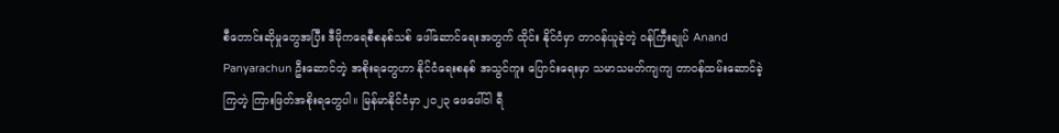စီတောင်းဆိုမှုတွေအပြီး ဒီမိုကရေစီစနစ်သစ် ဖေါ်ဆောင်ရေးအတွက် ထိုင်း နိုင်ငံမှာ တာ၀န်ယူခဲ့တဲ့ ၀န်ကြီးချုပ် Anand Panyarachun ဦးဆောင်တဲ့ အစိုးရတွေဟာ နိုင်ငံရေးစနစ် အသွင်ကူး ပြောင်းရေးမှာ သမာသမတ်ကျကျ တာ၀န်ထမ်းဆောင်ခဲ့ကြတဲ့ ကြားဖြတ်အစိုးရတွေပါ။ မြန်မာနိုင်ငံမှာ ၂၀၂၃ ဖေဖေါ်၀ါ ရီ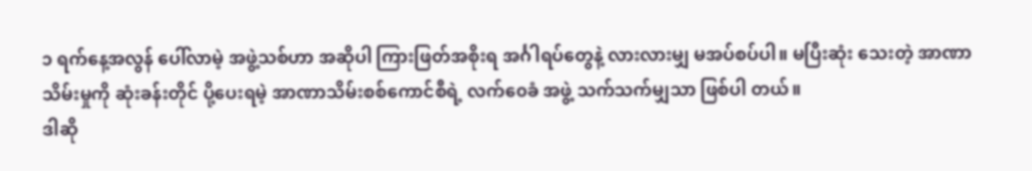၁ ရက်နေ့အလွန် ပေါ်လာမဲ့ အဖွဲ့သစ်ဟာ အဆိုပါ ကြားဖြတ်အစိုးရ အင်္ဂါရပ်တွေနဲ့ လားလားမျှ မအပ်စပ်ပါ။ မပြီးဆုံး သေးတဲ့ အာဏာသိမ်းမှုကို ဆုံးခန်းတိုင် ပို့ပေးရမဲ့ အာဏာသိမ်းစစ်ကောင်စီရဲ့ လက်၀ေခံ အဖွဲ့ သက်သက်မျှသာ ဖြစ်ပါ တယ်။
ဒါဆို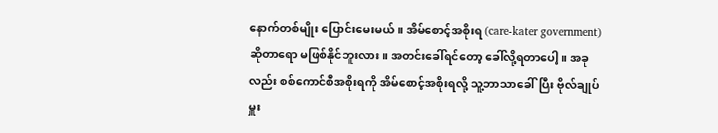နောက်တစ်မျိုး ပြောင်းမေးမယ်။ အိမ်စောင့်အစိုးရ (care-kater government) ဆိုတာရော မဖြစ်နိုင်ဘူးလား။ အတင်းခေါ်ရင်တော့ ခေါ်လို့ရတာပေါ့။ အခုလည်း စစ်ကောင်စီအစိုးရကို အိမ်စောင့်အစိုးရလို့ သူ့ဘာသာခေါ်ပြီး ဗိုလ်ချုပ်မှူး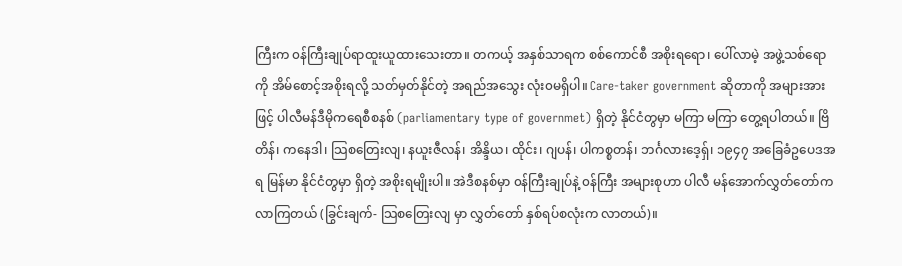ကြီးက ၀န်ကြီးချုပ်ရာထူးယူထားသေးတာ။ တကယ့် အနှစ်သာရက စစ်ကောင်စီ အစိုးရရော၊ ပေါ်လာမဲ့ အဖွဲ့သစ်ရောကို အိမ်စောင့်အစိုးရလို့ သတ်မှတ်နိုင်တဲ့ အရည်အသွေး လုံး၀မရှိပါ။ Care-taker government ဆိုတာကို အများအားဖြင့် ပါလီမန်ဒီမိုကရေစီစနစ် (parliamentary type of governmet) ရှိတဲ့ နိုင်ငံတွမှာ မကြာ မကြာ တွေ့ရပါတယ်။ ဗြိတိန်၊ ကနေဒါ၊ သြစတြေးလျ၊ နယူးဇီလန်၊ အိန္ဒိယ၊ ထိုင်း၊ ဂျပန်၊ ပါကစ္စတန်၊ ဘင်္ဂလားဒေ့ရှ်၊ ၁၉၄၇ အခြေခံဥပေဒအရ မြန်မာ နိုင်ငံတွမှာ ရှိတဲ့ အစိုးရမျိုးပါ။ အဲဒီစနစ်မှာ ၀န်ကြီးချုပ်နဲ့ ၀န်ကြီး အများစုဟာ ပါလီ မန်အောက်လွှတ်တော်က လာကြတယ် (ခြွင်းချက်- သြစတြေးလျ မှာ လွှတ်တော် နှစ်ရပ်စလုံးက လာတယ်)။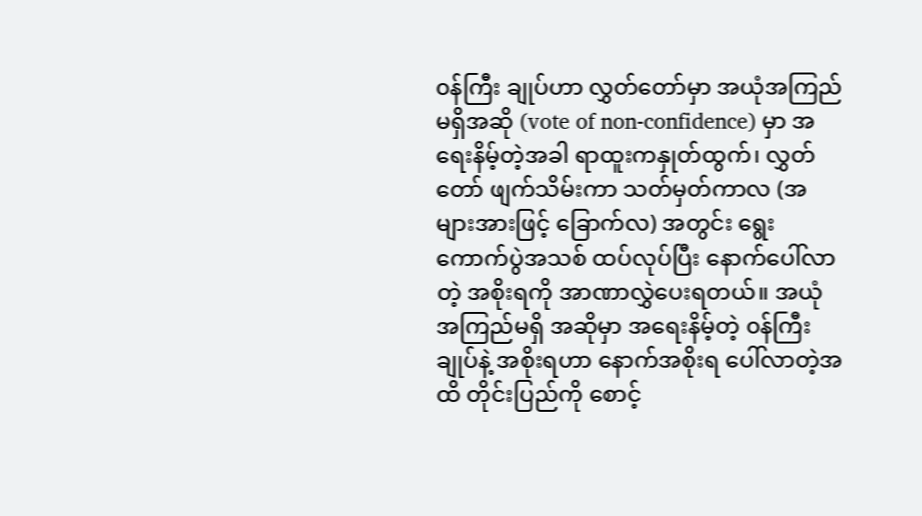၀န်ကြီး ချုပ်ဟာ လွှတ်တော်မှာ အယုံအကြည်မရှိအဆို (vote of non-confidence) မှာ အရေးနိမ့်တဲ့အခါ ရာထူးကနှုတ်ထွက်၊ လွှတ်တော် ဖျက်သိမ်းကာ သတ်မှတ်ကာလ (အများအားဖြင့် ခြောက်လ) အတွင်း ရွေးကောက်ပွဲအသစ် ထပ်လုပ်ပြီး နောက်ပေါ်လာတဲ့ အစိုးရကို အာဏာလွှဲပေးရတယ်။ အယုံအကြည်မရှိ အဆိုမှာ အရေးနိမ့်တဲ့ ၀န်ကြီးချုပ်နဲ့ အစိုးရဟာ နောက်အစိုးရ ပေါ်လာတဲ့အထိ တိုင်းပြည်ကို စောင့်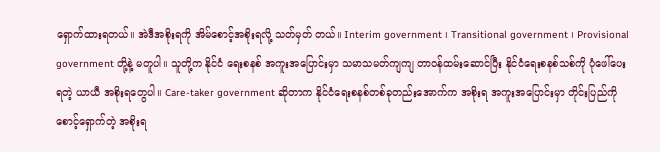ရှောက်ထားရတယ်။ အဲဒီအစိုးရကို အိမ်စောင့်အစိုးရလို့ သတ်မှတ် တယ်။ Interim government ၊ Transitional government ၊ Provisional government တို့နဲ့ မတူပါ။ သူတို့က နိုင်ငံ ရေးစနစ် အကူးအပြောင်းမှာ သမာသမတ်ကျကျ တာ၀န်ထမ်းဆောင်ပြီး နိုင်ငံရေးစနစ်သစ်ကို ပုံဖေါ်ပေးရတဲ့ ယာယီ အစိုးရတွေပါ။ Care-taker government ဆိုတာက နိုင်ငံရေးစနစ်တစ်ခုတည်းအောက်က အစိုးရ အကူးအပြောင်းမှာ တိုင်းပြည်ကိုစောင့်ရှောက်တဲ့ အစိုးရ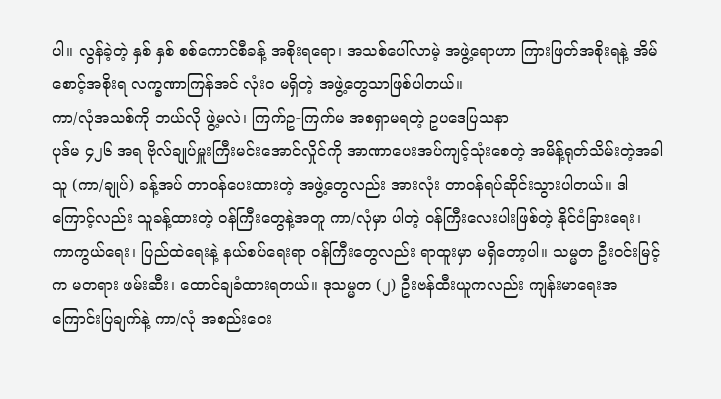ပါ။ လွန်ခဲ့တဲ့ နှစ် နှစ် စစ်ကောင်စီခန့် အစိုးရရော၊ အသစ်ပေါ်လာမဲ့ အဖွဲ့ရောဟာ ကြားဖြတ်အစိုးရနဲ့ အိမ်စောင့်အစိုးရ လက္ခဏာကြန်အင် လုံး၀ မရှိတဲ့ အဖွဲ့တွေသာဖြစ်ပါတယ်။
ကာ/လုံအသစ်ကို ဘယ်လို ဖွဲ့မလဲ၊ ကြက်ဥ-ကြက်မ အစရှာမရတဲ့ ဥပဒေပြသနာ
ပုဒ်မ ၄၂၆ အရ ဗိုလ်ချုပ်မှူးကြီးမင်းအောင်လှိုင်ကို အာဏာပေးအပ်ကျင့်သုံးစေတဲ့ အမိန့်ရုတ်သိမ်းတဲ့အခါ သူ (ကာ/ချုပ်) ခန့်အပ် တာ၀န်ပေးထားတဲ့ အဖွဲ့တွေလည်း အားလုံး တာ၀န်ရပ်ဆိုင်းသွားပါတယ်။ ဒါကြောင့်လည်း သူခန့်ထားတဲ့ ၀န်ကြီးတွေနဲ့အတူ ကာ/လုံမှာ ပါတဲ့ ၀န်ကြီးလေးပါးဖြစ်တဲ့ နိုင်ငံခြားရေး၊ ကာကွယ်ရေး၊ ပြည်ထဲရေးနဲ့ နယ်စပ်ရေးရာ ၀န်ကြီးတွေလည်း ရာထူးမှာ မရှိတော့ပါ။ သမ္မတ ဦး၀င်းမြင့်က မတရား ဖမ်းဆီး၊ ထောင်ချခံထားရတယ်။ ဒုသမ္မတ (၂) ဦးဗန်ထီးယူကလည်း ကျန်းမာရေးအကြောင်းပြချက်နဲ့ ကာ/လုံ အစည်း၀ေး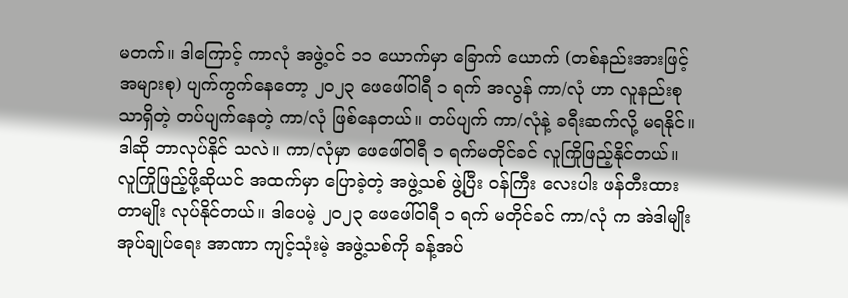မတက်။ ဒါကြောင့် ကာလုံ အဖွဲ့၀င် ၁၁ ယောက်မှာ ခြောက် ယောက် (တစ်နည်းအားဖြင့် အများစု) ပျက်ကွက်နေတော့ ၂၀၂၃ ဖေဖေါ်၀ါရီ ၁ ရက် အလွန် ကာ/လုံ ဟာ လူနည်းစုသာရှိတဲ့ တပ်ပျက်နေတဲ့ ကာ/လုံ ဖြစ်နေတယ်။ တပ်ပျက် ကာ/လုံနဲ့ ခရီးဆက်လို့ မရနိုင်။ ဒါဆို ဘာလုပ်နိုင် သလဲ။ ကာ/လုံမှာ ဖေဖေါ်၀ါရီ ၁ ရက်မတိုင်ခင် လူကြိုဖြည့်နိုင်တယ်။ လူကြိုဖြည့်ဖို့ဆိုယင် အထက်မှာ ပြောခဲ့တဲ့ အဖွဲ့သစ် ဖွဲ့ပြီး ၀န်ကြီး လေးပါး ဖန်တီးထားတာမျိုး လုပ်နိုင်တယ်။ ဒါပေမဲ့ ၂၀၂၃ ဖေဖေါ်၀ါရီ ၁ ရက် မတိုင်ခင် ကာ/လုံ က အဲဒါမျိုး အုပ်ချုပ်ရေး အာဏာ ကျင့်သုံးမဲ့ အဖွဲ့သစ်ကို ခန့်အပ်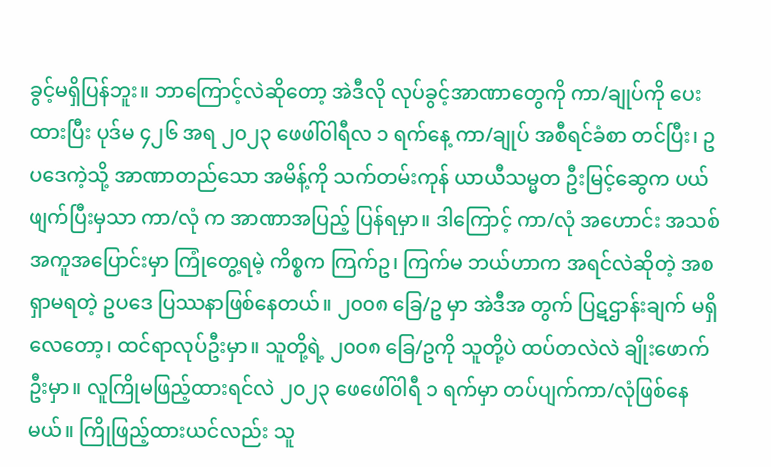ခွင့်မရှိပြန်ဘူး။ ဘာကြောင့်လဲဆိုတော့ အဲဒီလို လုပ်ခွင့်အာဏာတွေကို ကာ/ချုပ်ကို ပေးထားပြီး ပုဒ်မ ၄၂၆ အရ ၂၀၂၃ ဖေဖါ်၀ါရီလ ၁ ရက်နေ့ ကာ/ချုပ် အစီရင်ခံစာ တင်ပြီး၊ ဥပဒေကဲ့သို့ အာဏာတည်သော အမိန့်ကို သက်တမ်းကုန် ယာယီသမ္မတ ဦးမြင့်ဆွေက ပယ်ဖျက်ပြီးမှသာ ကာ/လုံ က အာဏာအပြည့် ပြန်ရမှာ။ ဒါကြောင့် ကာ/လုံ အဟောင်း အသစ် အကူအပြောင်းမှာ ကြုံတွေ့ရမဲ့ ကိစ္စက ကြက်ဥ၊ ကြက်မ ဘယ်ဟာက အရင်လဲဆိုတဲ့ အစရှာမရတဲ့ ဥပဒေ ပြဿနာဖြစ်နေတယ်။ ၂၀၀၈ ခြေ/ဥ မှာ အဲဒီအ တွက် ပြဋဌာန်းချက် မရှိလေတော့၊ ထင်ရာလုပ်ဦးမှာ။ သူတို့ရဲ့ ၂၀၀၈ ခြေ/ဥကို သူတို့ပဲ ထပ်တလဲလဲ ချိုးဖောက်ဦးမှာ။ လူကြိုမဖြည့်ထားရင်လဲ ၂၀၂၃ ဖေဖေါ်၀ါရီ ၁ ရက်မှာ တပ်ပျက်ကာ/လုံဖြစ်နေမယ်။ ကြိုဖြည့်ထားယင်လည်း သူ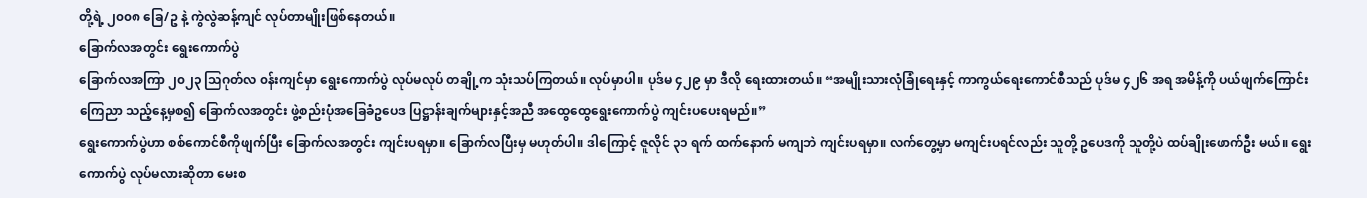တို့ရဲ့ ၂၀၀၈ ခြေ/ဥ နဲ့ ကွဲလွဲဆန့်ကျင် လုပ်တာမျိုးဖြစ်နေတယ်။
ခြောက်လအတွင်း ရွေးကောက်ပွဲ
ခြောက်လအကြာ ၂၀၂၃ သြဂုတ်လ ၀န်းကျင်မှာ ရွေးကောက်ပွဲ လုပ်မလုပ် တချို့က သုံးသပ်ကြတယ်။ လုပ်မှာပါ။ ပုဒ်မ ၄၂၉ မှာ ဒီလို ရေးထားတယ်။ “အမျိုးသားလုံခြုံရေးနှင့် ကာကွယ်ရေးကောင်စီသည် ပုဒ်မ ၄၂၆ အရ အမိန့်ကို ပယ်ဖျက်ကြောင်း ကြေညာ သည့်နေ့မှစ၍ ခြောက်လအတွင်း ဖွဲ့စည်းပုံအခြေခံဥပေဒ ပြဋ္ဌာန်းချက်များနှင့်အညီ အထွေထွေရွေးကောက်ပွဲ ကျင်းပပေးရမည်။”
ရွေးကောက်ပွဲဟာ စစ်ကောင်စီကိုဖျက်ပြီး ခြောက်လအတွင်း ကျင်းပရမှာ။ ခြောက်လပြီးမှ မဟုတ်ပါ။ ဒါကြောင့် ဇူလိုင် ၃၁ ရက် ထက်နောက် မကျဘဲ ကျင်းပရမှာ။ လက်တွေ့မှာ မကျင်းပရင်လည်း သူတို့ ဥပေဒကို သူတို့ပဲ ထပ်ချိုးဖောက်ဦး မယ်။ ရွေးကောက်ပွဲ လုပ်မလားဆိုတာ မေးစ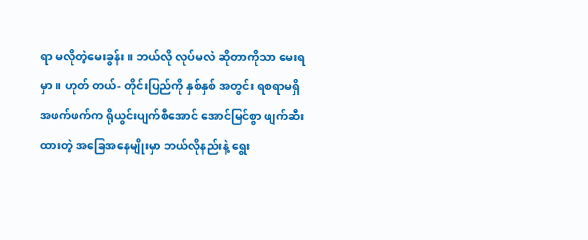ရာ မလိုတဲ့မေးခွန်း။ ဘယ်လို လုပ်မလဲ ဆိုတာကိုသာ မေးရမှာ။ ဟုတ် တယ်- တိုင်းပြည်ကို နှစ်နှစ် အတွင်း ရစရာမရှိ အဖက်ဖက်က ရိုယွင်းပျက်စီအောင် အောင်မြင်စွာ ဖျက်ဆီးထားတဲ့ အခြေအနေမျိုးမှာ ဘယ်လိုနည်းနဲ့ ရွေး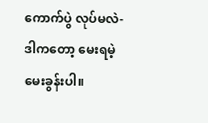ကောက်ပွဲ လုပ်မလဲ- ဒါကတော့ မေးရမဲ့ မေးခွန်းပါ။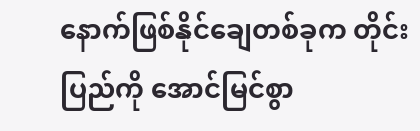နောက်ဖြစ်နိုင်ချေတစ်ခုက တိုင်းပြည်ကို အောင်မြင်စွာ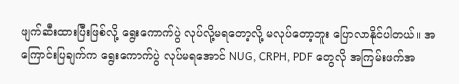ဖျက်ဆီးထားပြီးဖြစ်လို့ ရွေးကောက်ပွဲ လုပ်လို့မရတော့လို့ မလုပ်တော့ဘူး ပြောလာနိုင်ပါတယ်။ အကြောင်းပြချက်က ရွေးကောက်ပွဲ လုပ်မရအောင် NUG, CRPH, PDF တွေလို အကြမ်းဖက်အ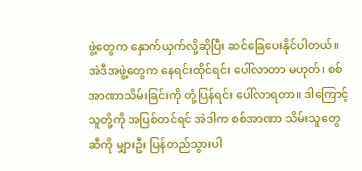ဖွဲ့တွေက နှောက်ယှက်လို့ဆိုပြီး ဆင်ခြေပေးနိုင်ပါတယ်။ အဲဒီအဖွဲ့တွေက နေရင်းထိုင်ရင်း ပေါ်လာတာ မဟုတ်၊ စစ်အာဏာသိမ်းခြင်းကို တုံ့ပြန်ရင်း ပေါ်လာရတာ။ ဒါကြောင့် သူတို့ကို အပြစ်တင်ရင် အဲဒါက စစ်အာဏာ သိမ်းသူတွေဆီကို မျှားဦး ပြန်တည်သွားပါ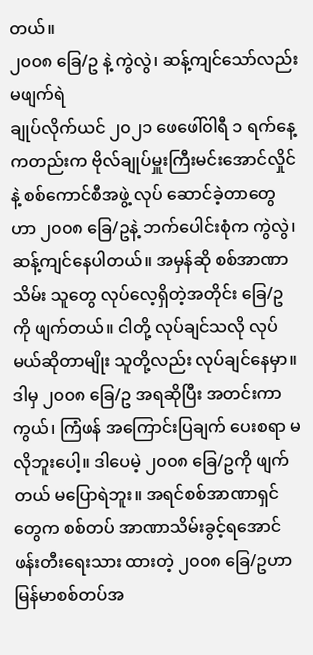တယ်။
၂၀၀၈ ခြေ/ဥ နဲ့ ကွဲလွဲ၊ ဆန့်ကျင်သော်လည်း မဖျက်ရဲ
ချုပ်လိုက်ယင် ၂၀၂၁ ဖေဖေါ်၀ါရီ ၁ ရက်နေ့ကတည်းက ဗိုလ်ချုပ်မှူးကြီးမင်းအောင်လှိုင်နဲ့ စစ်ကောင်စီအဖွဲ့ လုပ် ဆောင်ခဲ့တာတွေဟာ ၂၀၀၈ ခြေ/ဥနဲ့ ဘက်ပေါင်းစုံက ကွဲလွဲ၊ ဆန့်ကျင်နေပါတယ်။ အမှန်ဆို စစ်အာဏာသိမ်း သူတွေ လုပ်လေ့ရှိတဲ့အတိုင်း ခြေ/ဥ ကို ဖျက်တယ်။ ငါတို့ လုပ်ချင်သလို လုပ်မယ်ဆိုတာမျိုး သူတို့လည်း လုပ်ချင်နေမှာ။ ဒါမှ ၂၀၀၈ ခြေ/ဥ အရဆိုပြီး အတင်းကာကွယ်၊ ကြံဖန် အကြောင်းပြချက် ပေးစရာ မလိုဘူးပေါ့။ ဒါပေမဲ့ ၂၀၀၈ ခြေ/ဥကို ဖျက်တယ် မပြောရဲဘူး။ အရင်စစ်အာဏာရှင်တွေက စစ်တပ် အာဏာသိမ်းခွင့်ရအောင် ဖန်းတီးရေးသား ထားတဲ့ ၂၀၀၈ ခြေ/ဥဟာ မြန်မာစစ်တပ်အ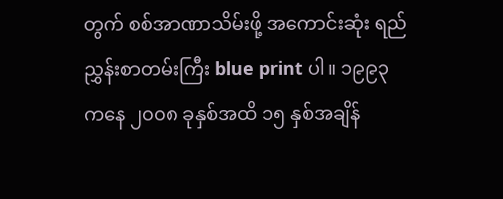တွက် စစ်အာဏာသိမ်းဖို့ အကောင်းဆုံး ရည်ညွှန်းစာတမ်းကြီး blue print ပါ။ ၁၉၉၃ ကနေ ၂၀၀၈ ခုနှစ်အထိ ၁၅ နှစ်အချိန်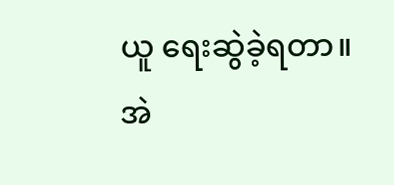ယူ ရေးဆွဲခဲ့ရတာ။ အဲ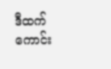ဒီထက်ကောင်း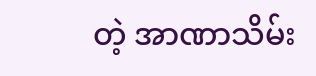တဲ့ အာဏာသိမ်း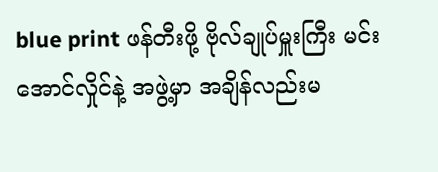blue print ဖန်တီးဖို့ ဗိုလ်ချုပ်မှူးကြီး မင်းအောင်လှိုင်နဲ့ အဖွဲ့မှာ အချိန်လည်းမ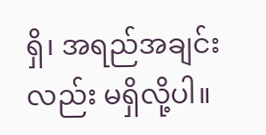ရှိ၊ အရည်အချင်းလည်း မရှိလို့ပါ။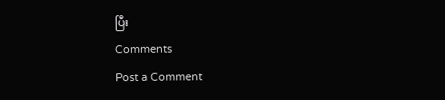ပြီး
Comments
Post a Comment